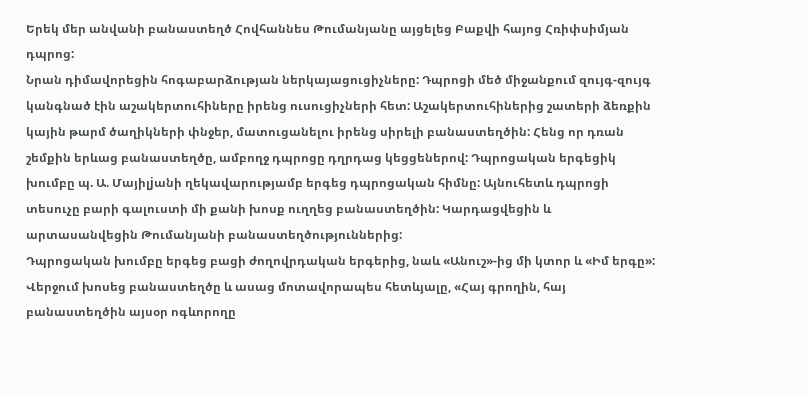Երեկ մեր անվանի բանաստեղծ Հովհաննես Թումանյանը այցելեց Բաքվի հայոց Հռիփսիմյան դպրոց:
Նրան դիմավորեցին հոգաբարձության ներկայացուցիչները: Դպրոցի մեծ միջանքում զույգ-զույգ կանգնած էին աշակերտուհիները իրենց ուսուցիչների հետ: Աշակերտուհիներից շատերի ձեռքին կային թարմ ծաղիկների փնջեր, մատուցանելու իրենց սիրելի բանաստեղծին: Հենց որ դռան շեմքին երևաց բանաստեղծը, ամբողջ դպրոցը դղրդաց կեցցեներով: Դպրոցական երգեցիկ խումբը պ. Ա. Մայիլjանի ղեկավարությամբ երգեց դպրոցական հիմնը: Այնուհետև դպրոցի տեսուչը բարի գալուստի մի քանի խոսք ուղղեց բանաստեղծին: Կարդացվեցին և արտասանվեցին Թումանյանի բանաստեղծություններից:
Դպրոցական խումբը երգեց բացի ժողովրդական երգերից, նաև «Անուշ»-ից մի կտոր և «Իմ երգը»: Վերջում խոսեց բանաստեղծը և ասաց մոտավորապես հետևյալը, «Հայ գրողին, հայ բանաստեղծին այսօր ոգևորողը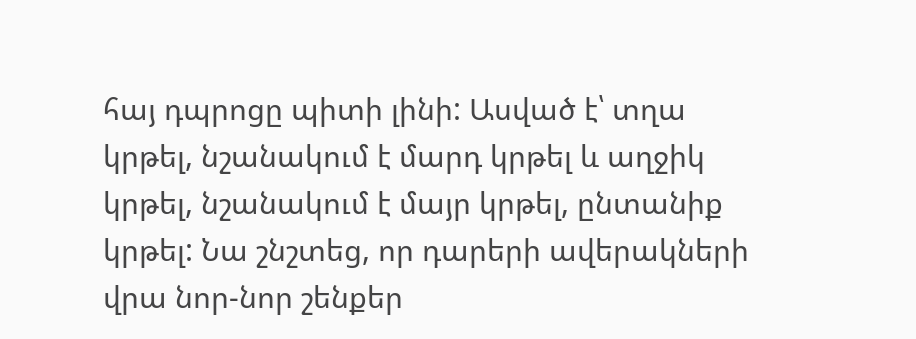հայ դպրոցը պիտի լինի: Ասված է՝ տղա կրթել, նշանակում է մարդ կրթել և աղջիկ կրթել, նշանակում է մայր կրթել, ընտանիք կրթել: Նա շնշտեց, որ դարերի ավերակների վրա նոր-նոր շենքեր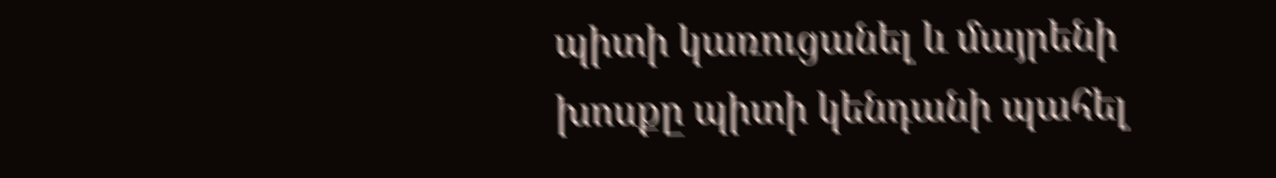պիտի կառուցանել և մայրենի խոսքը պիտի կենդանի պահել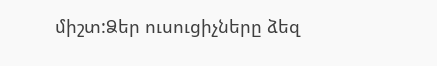միշտ:Ձեր ուսուցիչները ձեզ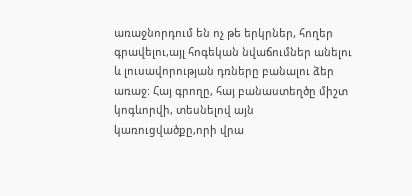առաջնորդում են ոչ թե երկրներ, հողեր գրավելու,այլ հոգեկան նվաճումներ անելու և լուսավորության դռները բանալու ձեր առաջ: Հայ գրողը, հայ բանաստեղծը միշտ կոգևորվի, տեսնելով այն կառուցվածքը,որի վրա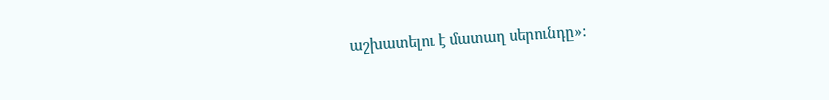աշխատելու է մատաղ սերունդը»: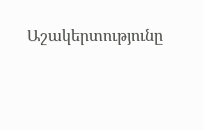Աշակերտությունը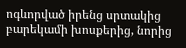ոգևորված իրենց սրտակից բարեկամի խոսքերից, նորից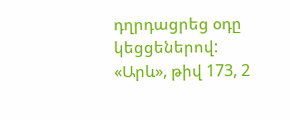դղրդացրեց օդը կեցցեներով:
«Արև», թիվ 173, 2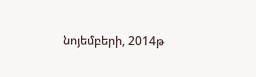նոյեմբերի, 2014թ